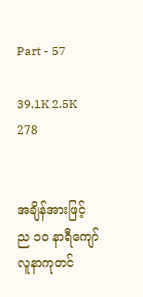Part - 57

39.1K 2.5K 278


အချိန်အားဖြင့် ည ၁၀ နာရီကျော်
လူနာကုတင်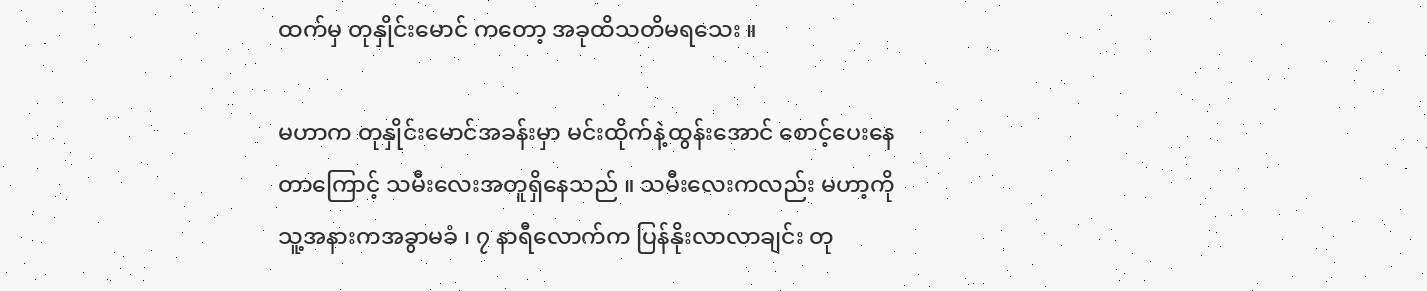ထက်မှ တုနှိုင်းမောင် ကတော့ အခုထိသတိမရသေး ။

မဟာက တုနှိုင်းမောင်အခန်းမှာ မင်းထိုက်နဲ့ထွန်းအောင် စောင့်ပေးနေတာကြောင့် သမီးလေးအတူရှိနေသည် ။ သမီးလေးကလည်း မဟာ့ကိုသူ့အနားကအခွာမခံ ၊ ၇ နာရီလောက်က ပြန်နိုးလာလာချင်း တု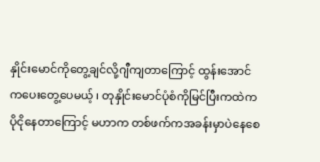နှိုင်းမောင်ကိုတွေ့ချင်လို့ဂျီကျတာကြောင့် ထွန်းအောင်ကပေးတွေ့ပေမယ့် ၊ တုနှိုင်းမောင်ပုံစံကိုမြင်ပြီးကထဲက ပိုငိုနေတာကြောင့် မဟာက တစ်ဖက်ကအခန်းမှာပဲနေစေ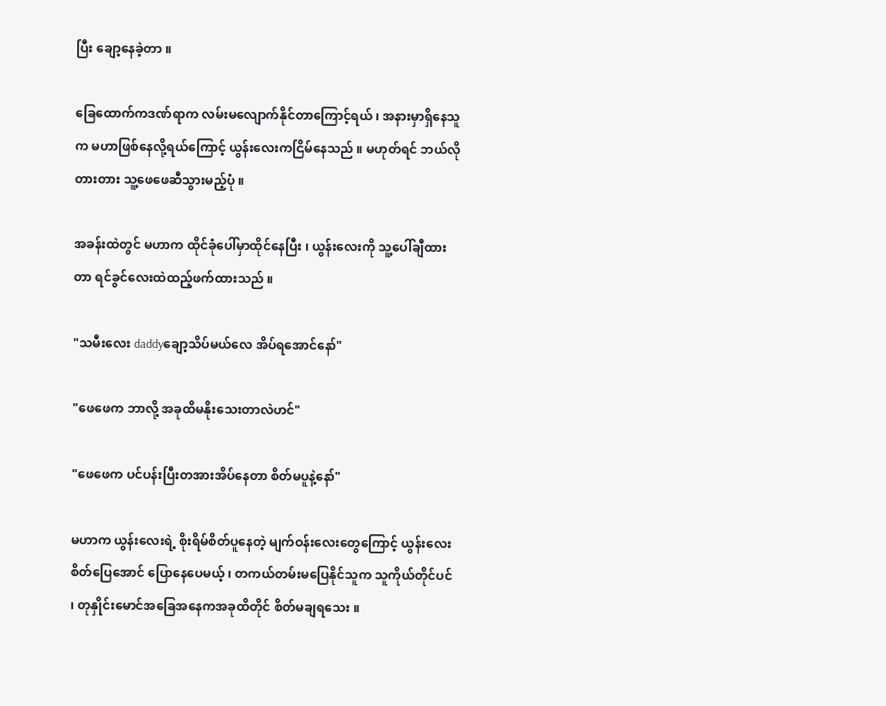ပြီး ချော့နေခဲ့တာ ။

ခြေထောက်ကဒဏ်ရာက လမ်းမလျောက်နိုင်တာကြောင့်ရယ် ၊ အနားမှာရှိနေသူက မဟာဖြစ်နေလို့ရယ်ကြောင့် ယွန်းလေးကငြိမ်နေသည် ။ မဟုတ်ရင် ဘယ်လိုတားတား သူ့ဖေဖေဆီသွားမည့်ပုံ ။

အခန်းထဲတွင် မဟာက ထိုင်ခုံပေါ်မှာထိုင်နေပြီး ၊ ယွန်းလေးကို သူ့ပေါ်ချီထားတာ ရင်ခွင်လေးထဲထည့်ဖက်ထားသည် ။

"သမီးလေး daddyချော့သိပ်မယ်လေ အိပ်ရအောင်နော်"

"ဖေဖေက ဘာလို့ အခုထိမနိုးသေးတာလဲဟင်"

"ဖေဖေက ပင်ပန်းပြီးတအားအိပ်နေတာ စိတ်မပူနဲ့နော်"

မဟာက ယွန်းလေးရဲ့ စိုးရိမ်စိတ်ပူနေတဲ့ မျက်ဝန်းလေးတွေကြောင့် ယွန်းလေးစိတ်ပြေအောင် ပြောနေပေမယ့် ၊ တကယ်တမ်းမပြေနိုင်သူက သူကိုယ်တိုင်ပင် ၊ တုနှိုင်းမောင်အခြေအနေကအခုထိတိုင် စိတ်မချရသေး ။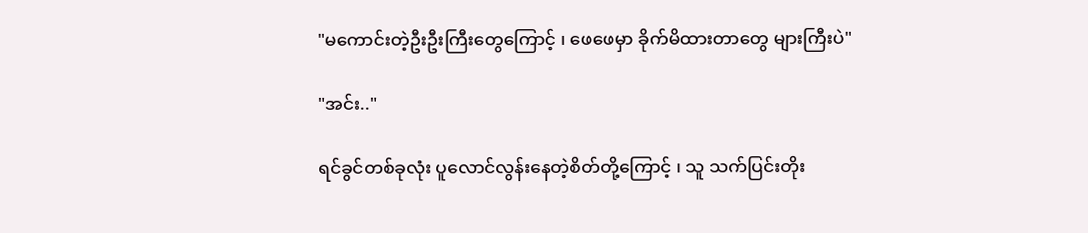"မကောင်းတဲ့ဦးဦးကြီးတွေကြောင့် ၊ ဖေဖေမှာ ခိုက်မိထားတာတွေ များကြီးပဲ"

"အင်း.."

ရင်ခွင်တစ်ခုလုံး ပူလောင်လွန်းနေတဲ့စိတ်တို့ကြောင့် ၊ သူ သက်ပြင်းတိုး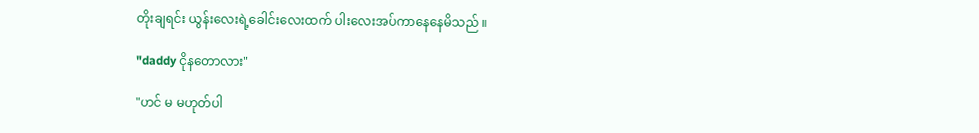တိုးချရင်း ယွန်းလေးရဲ့ခေါင်းလေးထက် ပါးလေးအပ်ကာနေနေမိသည် ။

"daddy ငိုနတောလား"

"ဟင် မ မဟုတ်ပါ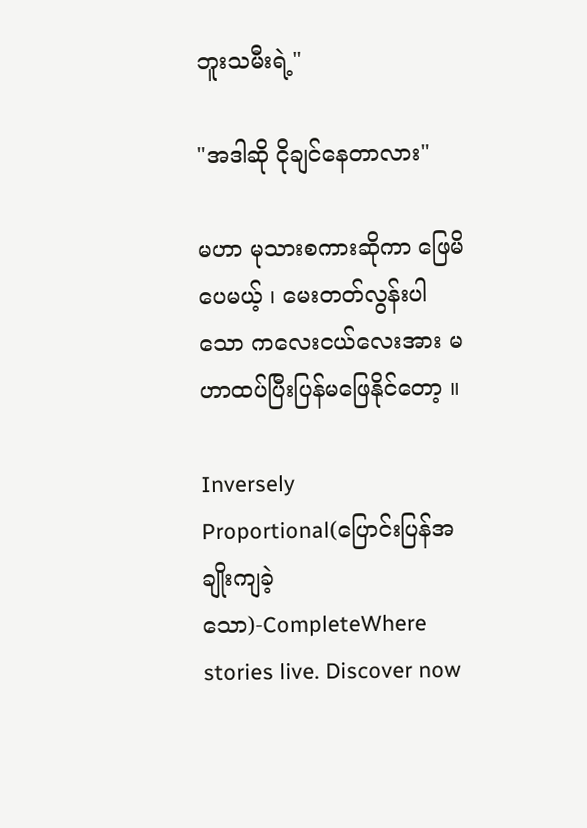ဘူးသမီးရဲ့"

"အဒါဆို ငိုချင်နေတာလား"

မဟာ မုသားစကားဆိုကာ ဖြေမိပေမယ့် ၊ မေးတတ်လွန်းပါသော ကလေးငယ်လေးအား မဟာထပ်ပြီးပြန်မဖြေနိုင်တော့ ။

Inversely Proportional(ပြောင်းပြန်အချိုးကျခဲ့သော)-CompleteWhere stories live. Discover now